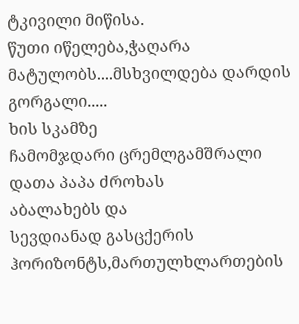ტკივილი მიწისა.
წუთი იწელება,ჭაღარა მატულობს....მსხვილდება დარდის
გორგალი.....
ხის სკამზე
ჩამომჯდარი ცრემლგამშრალი დათა პაპა ძროხას
აბალახებს და
სევდიანად გასცქერის
ჰორიზონტს,მართულხლართების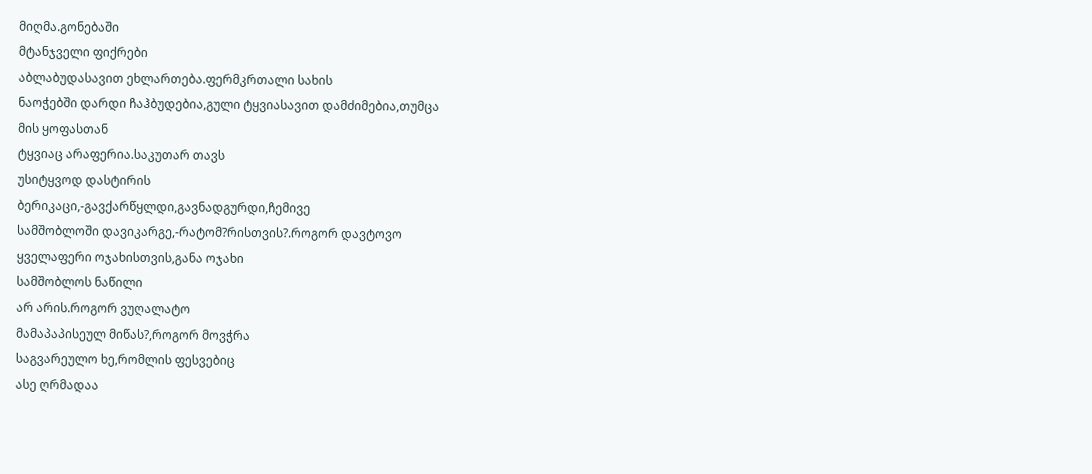მიღმა.გონებაში
მტანჯველი ფიქრები
აბლაბუდასავით ეხლართება.ფერმკრთალი სახის
ნაოჭებში დარდი ჩაჰბუდებია,გული ტყვიასავით დამძიმებია,თუმცა
მის ყოფასთან
ტყვიაც არაფერია.საკუთარ თავს
უსიტყვოდ დასტირის
ბერიკაცი,-გავქარწყლდი,გავნადგურდი,ჩემივე
სამშობლოში დავიკარგე,-რატომ?რისთვის?.როგორ დავტოვო
ყველაფერი ოჯახისთვის,განა ოჯახი
სამშობლოს ნაწილი
არ არის.როგორ ვუღალატო
მამაპაპისეულ მიწას?,როგორ მოვჭრა
საგვარეულო ხე,რომლის ფესვებიც
ასე ღრმადაა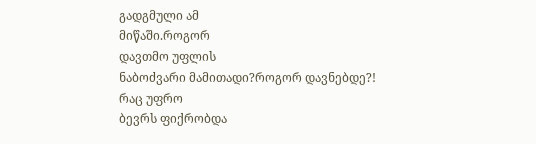გადგმული ამ
მიწაში.როგორ
დავთმო უფლის
ნაბოძვარი მამითადი?როგორ დავნებდე?!
რაც უფრო
ბევრს ფიქრობდა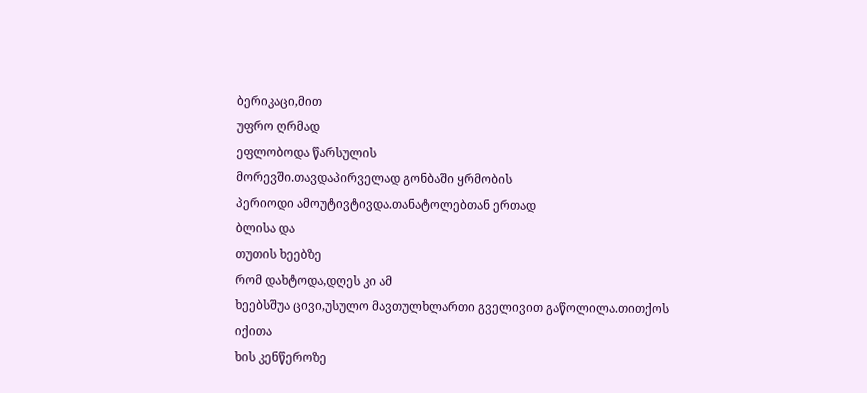ბერიკაცი,მით
უფრო ღრმად
ეფლობოდა წარსულის
მორევში.თავდაპირველად გონბაში ყრმობის
პერიოდი ამოუტივტივდა.თანატოლებთან ერთად
ბლისა და
თუთის ხეებზე
რომ დახტოდა,დღეს კი ამ
ხეებსშუა ცივი,უსულო მავთულხლართი გველივით გაწოლილა.თითქოს იქითა
ხის კენწეროზე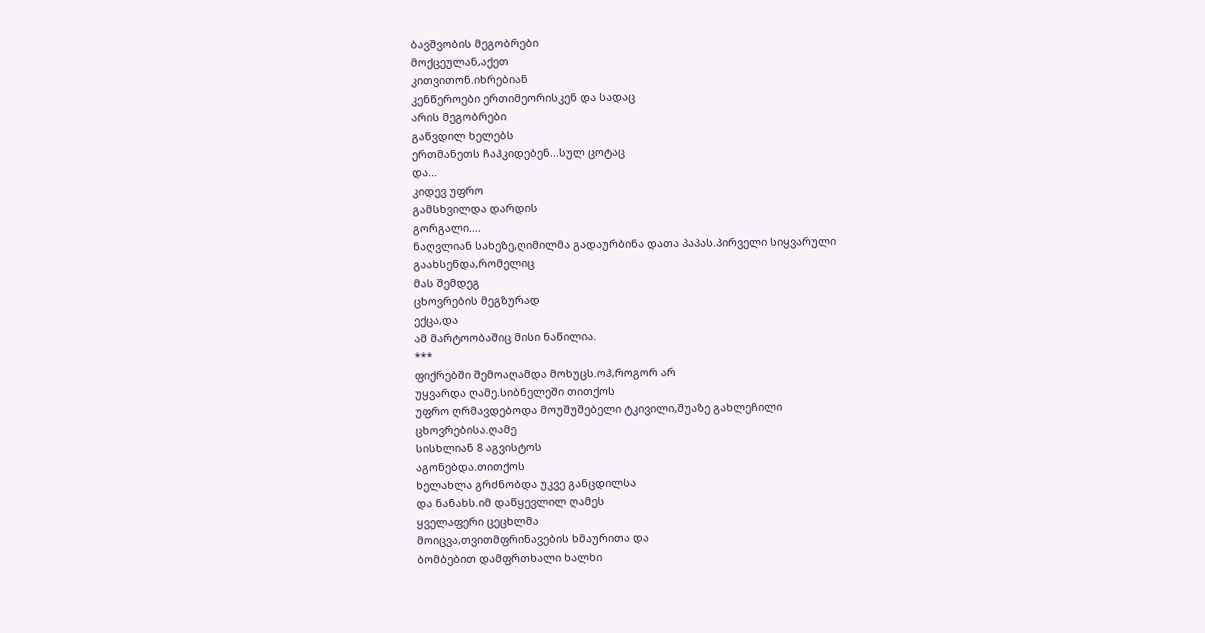ბავშვობის მეგობრები
მოქცეულან,აქეთ
კითვითონ.იხრებიან
კენწეროები ერთიმეორისკენ და სადაც
არის მეგობრები
გაწვდილ ხელებს
ერთმანეთს ჩაჰკიდებენ...სულ ცოტაც
და...
კიდევ უფრო
გამსხვილდა დარდის
გორგალი....
ნაღვლიან სახეზე,ღიმილმა გადაურბინა დათა პაპას.პირველი სიყვარული
გაახსენდა,რომელიც
მას შემდეგ
ცხოვრების მეგზურად
ექცა,და
ამ მარტოობაშიც მისი ნაწილია.
***
ფიქრებში შემოაღამდა მოხუცს.ოჰ,როგორ არ
უყვარდა ღამე.სიბნელეში თითქოს
უფრო ღრმავდებოდა მოუშუშებელი ტკივილი,შუაზე გახლეჩილი
ცხოვრებისა.ღამე
სისხლიან 8 აგვისტოს
აგონებდა.თითქოს
ხელახლა გრძნობდა უკვე განცდილსა
და ნანახს.იმ დაწყევლილ ღამეს
ყველაფერი ცეცხლმა
მოიცვა,თვითმფრინავების ხმაურითა და
ბომბებით დამფრთხალი ხალხი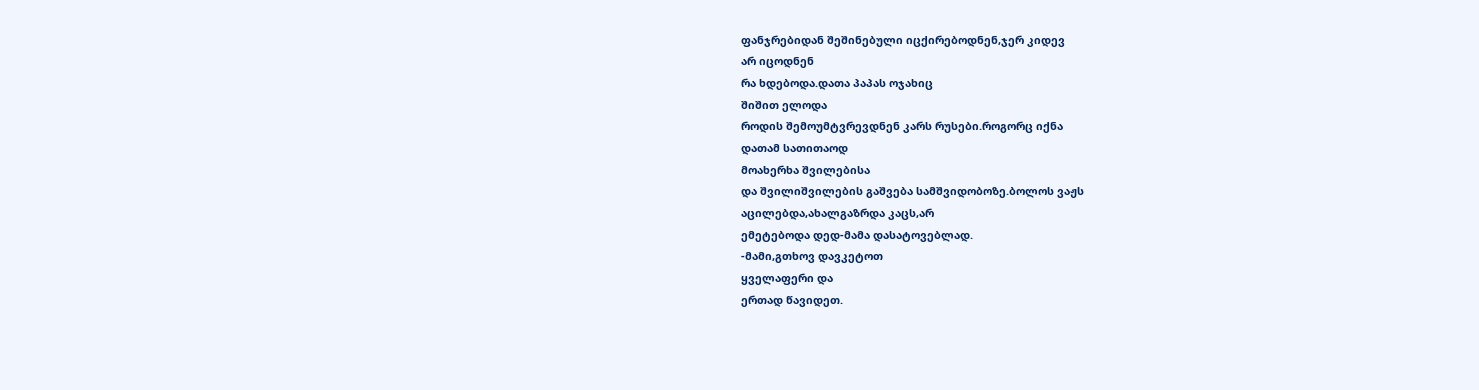ფანჯრებიდან შეშინებული იცქირებოდნენ,ჯერ კიდევ
არ იცოდნენ
რა ხდებოდა.დათა პაპას ოჯახიც
შიშით ელოდა
როდის შემოუმტვრევდნენ კარს რუსები.როგორც იქნა
დათამ სათითაოდ
მოახერხა შვილებისა
და შვილიშვილების გაშვება სამშვიდობოზე.ბოლოს ვაჟს
აცილებდა,ახალგაზრდა კაცს,არ
ემეტებოდა დედ-მამა დასატოვებლად.
-მამი,გთხოვ დავკეტოთ
ყველაფერი და
ერთად წავიდეთ.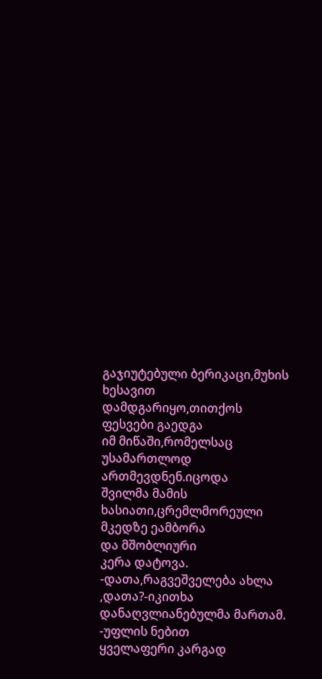გაჯიუტებული ბერიკაცი,მუხის ხესავით
დამდგარიყო,თითქოს
ფესვები გაედგა
იმ მიწაში,რომელსაც უსამართლოდ ართმევდნენ.იცოდა
შვილმა მამის
ხასიათი,ცრემლმორეული მკედზე ეამბორა
და მშობლიური
კერა დატოვა.
-დათა,რაგვეშველება ახლა
,დათა?-იკითხა
დანაღვლიანებულმა მართამ.
-უფლის ნებით
ყველაფერი კარგად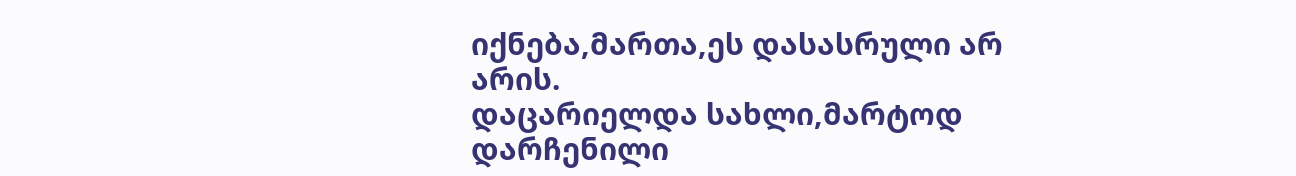იქნება,მართა,ეს დასასრული არ
არის.
დაცარიელდა სახლი,მარტოდ დარჩენილი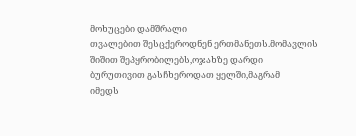მოხუცები დამშრალი
თვალებით შესცქეროდნენ ერთმანეთს.მომავლის
შიშით შეპყრობილებს,ოჯახზე დარდი
ბურუთივით გასჩხეროდათ ყელში,მაგრამ
იმედს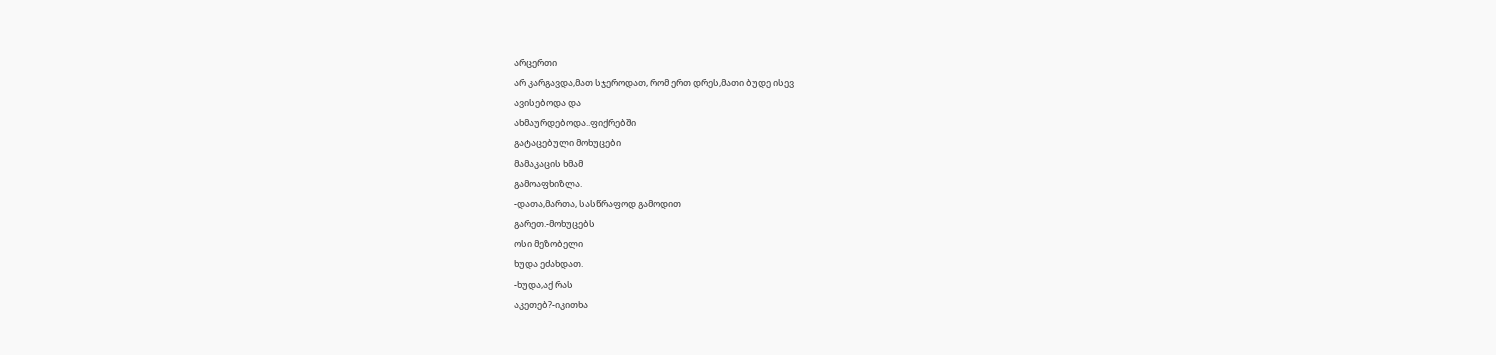არცერთი
არ კარგავდა,მათ სჯეროდათ, რომ ერთ დრეს,მათი ბუდე ისევ
ავისებოდა და
ახმაურდებოდა..ფიქრებში
გატაცებული მოხუცები
მამაკაცის ხმამ
გამოაფხიზლა.
-დათა,მართა, სასწრაფოდ გამოდით
გარეთ.-მოხუცებს
ოსი მეზობელი
ხუდა ეძახდათ.
-ხუდა,აქ რას
აკეთებ?-იკითხა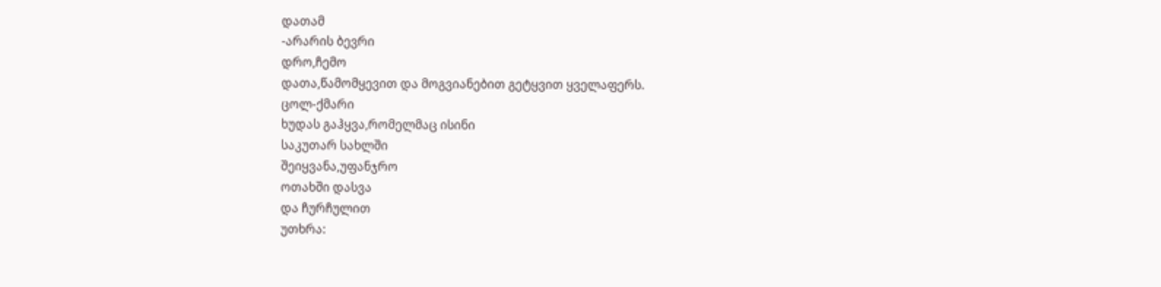დათამ
-არარის ბევრი
დრო,ჩემო
დათა,წამომყევით და მოგვიანებით გეტყვით ყველაფერს.
ცოლ-ქმარი
ხუდას გაჰყვა,რომელმაც ისინი
საკუთარ სახლში
შეიყვანა,უფანჯრო
ოთახში დასვა
და ჩურჩულით
უთხრა: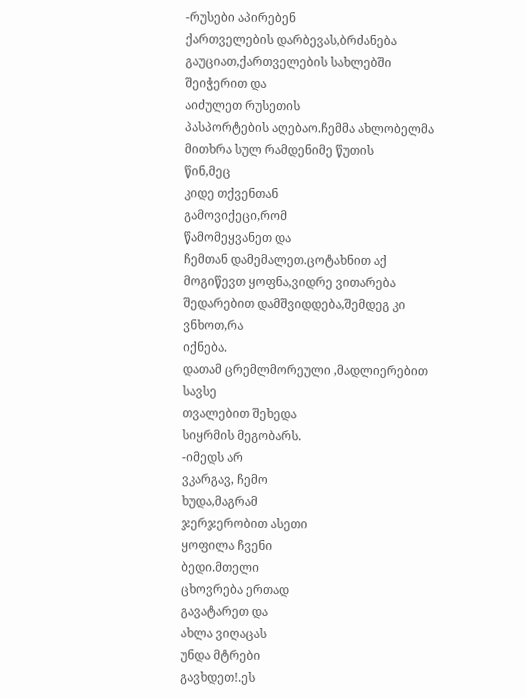-რუსები აპირებენ
ქართველების დარბევას,ბრძანება გაუციათ,ქართველების სახლებში
შეიჭერით და
აიძულეთ რუსეთის
პასპორტების აღებაო.ჩემმა ახლობელმა
მითხრა სულ რამდენიმე წუთის
წინ,მეც
კიდე თქვენთან
გამოვიქეცი,რომ
წამომეყვანეთ და
ჩემთან დამემალეთ.ცოტახნით აქ
მოგიწევთ ყოფნა,ვიდრე ვითარება
შედარებით დამშვიდდება,შემდეგ კი
ვნხოთ,რა
იქნება.
დათამ ცრემლმორეული ,მადლიერებით სავსე
თვალებით შეხედა
სიყრმის მეგობარს.
-იმედს არ
ვკარგავ, ჩემო
ხუდა,მაგრამ
ჯერჯერობით ასეთი
ყოფილა ჩვენი
ბედი.მთელი
ცხოვრება ერთად
გავატარეთ და
ახლა ვიღაცას
უნდა მტრები
გავხდეთ!.ეს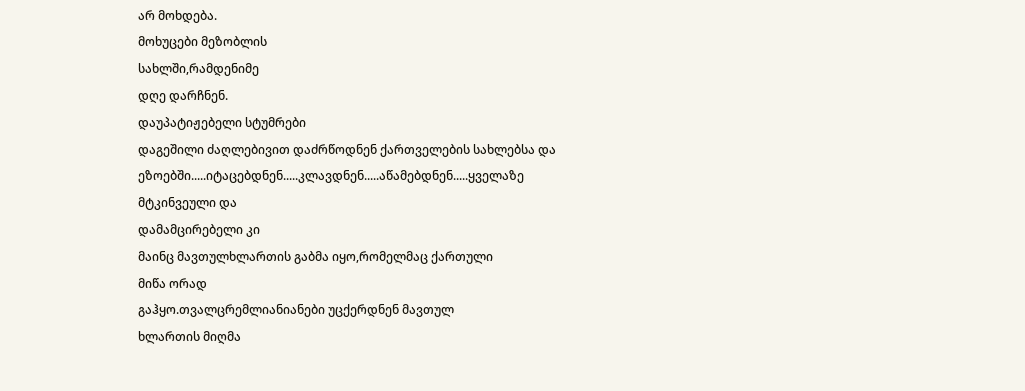არ მოხდება.
მოხუცები მეზობლის
სახლში,რამდენიმე
დღე დარჩნენ.
დაუპატიჟებელი სტუმრები
დაგეშილი ძაღლებივით დაძრწოდნენ ქართველების სახლებსა და
ეზოებში.....იტაცებდნენ.....კლავდნენ.....აწამებდნენ.....ყველაზე
მტკინვეული და
დამამცირებელი კი
მაინც მავთულხლართის გაბმა იყო,რომელმაც ქართული
მიწა ორად
გაჰყო.თვალცრემლიანიანები უცქერდნენ მავთულ
ხლართის მიღმა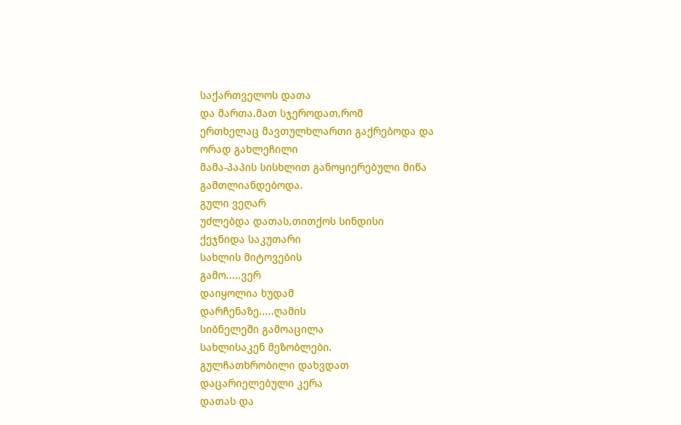საქართველოს დათა
და მართა.მათ სჯეროდათ,რომ
ერთხელაც მავთულხლართი გაქრებოდა და
ორად გახლეჩილი
მამა-პაპის სისხლით განოყიერებული მიწა
გამთლიანდებოდა.
გული ვეღარ
უძლებდა დათას,თითქოს სინდისი
ქეჯნიდა საკუთარი
სახლის მიტოვების
გამო.....ვერ
დაიყოლია ხუდამ
დარჩენაზე.....ღამის
სიბნელეში გამოაცილა
სახლისაკენ მეზობლები.
გულჩათხრობილი დახვდათ
დაცარიელებული კერა
დათას და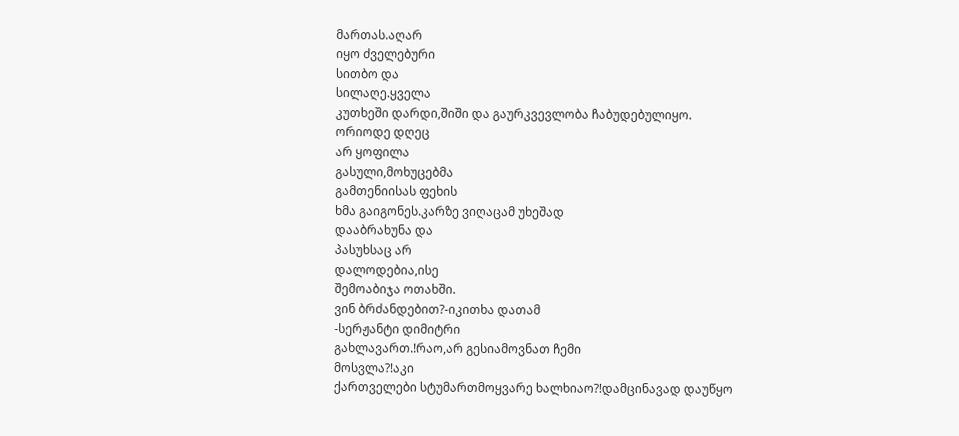მართას.აღარ
იყო ძველებური
სითბო და
სილაღე.ყველა
კუთხეში დარდი,შიში და გაურკვევლობა ჩაბუდებულიყო.
ორიოდე დღეც
არ ყოფილა
გასული,მოხუცებმა
გამთენიისას ფეხის
ხმა გაიგონეს.კარზე ვიღაცამ უხეშად
დააბრახუნა და
პასუხსაც არ
დალოდებია,ისე
შემოაბიჯა ოთახში.
ვინ ბრძანდებით?-იკითხა დათამ
-სერჟანტი დიმიტრი
გახლავართ.!რაო,არ გესიამოვნათ ჩემი
მოსვლა?!აკი
ქართველები სტუმართმოყვარე ხალხიაო?!დამცინავად დაუწყო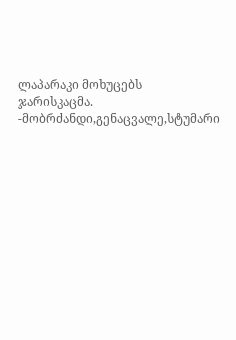ლაპარაკი მოხუცებს
ჯარისკაცმა.
-მობრძანდი,გენაცვალე,სტუმარი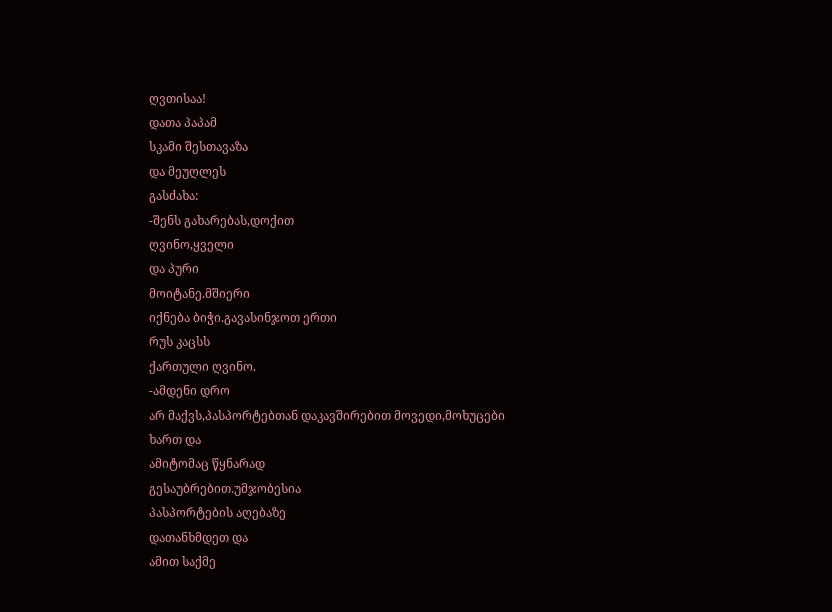ღვთისაა!
დათა პაპამ
სკამი შესთავაზა
და მეუღლეს
გასძახა:
-შენს გახარებას,დოქით
ღვინო,ყველი
და პური
მოიტანე.მშიერი
იქნება ბიჭი.გავასინჯოთ ერთი
რუს კაცსს
ქართული ღვინო.
-ამდენი დრო
არ მაქვს,პასპორტებთან დაკავშირებით მოვედი,მოხუცები
ხართ და
ამიტომაც წყნარად
გესაუბრებით.უმჯობესია
პასპორტების აღებაზე
დათანხმდეთ და
ამით საქმე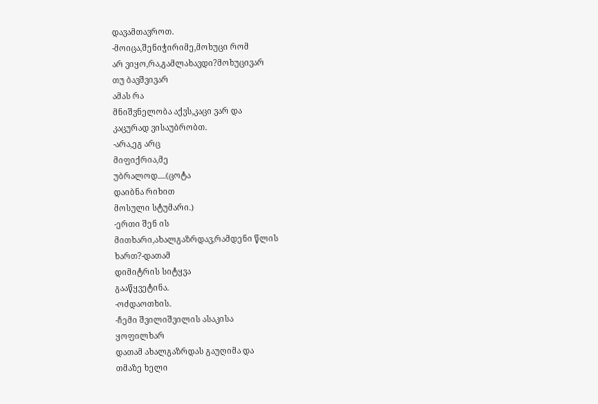დავამთავროთ.
-მოიცა,შენიჭირიმე,მოხუცი რომ
არ ვიყო,რა,გამლახავდი?მოხუცივარ
თუ ბავშვივარ
ამას რა
მნიშვნელობა აქვს,კაცი ვარ და
კაცურად ვისაუბრობთ.
-არა,ეგ არც
მიფიქრია,მე
უბრალოდ....(ცოტა
დაიბნა რიხით
მოსული სტუმარი.)
-ერთი შენ ის
მითხარი,ახალგაზრდავ,რამდენი წლის
ხართ?-დათამ
დიმიტრის სიტყვა
გააწყვეტინა.
-ოძდაოთხის.
-ჩემი შვილიშვილის ასაკისა
ყოფილხარ
დათამ ახალგაზრდას გაუღიმა და
თმაზე ხელი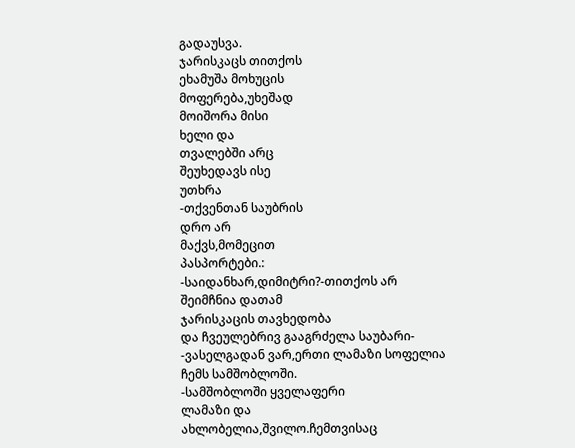გადაუსვა.
ჯარისკაცს თითქოს
ეხამუშა მოხუცის
მოფერება,უხეშად
მოიშორა მისი
ხელი და
თვალებში არც
შეუხედავს ისე
უთხრა
-თქვენთან საუბრის
დრო არ
მაქვს,მომეცით
პასპორტები.:
-საიდანხარ,დიმიტრი?-თითქოს არ
შეიმჩნია დათამ
ჯარისკაცის თავხედობა
და ჩვეულებრივ გააგრძელა საუბარი-
-ვასელგადან ვარ,ერთი ლამაზი სოფელია
ჩემს სამშობლოში.
-სამშობლოში ყველაფერი
ლამაზი და
ახლობელია,შვილო.ჩემთვისაც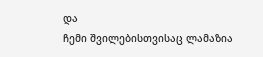და
ჩემი შვილებისთვისაც ლამაზია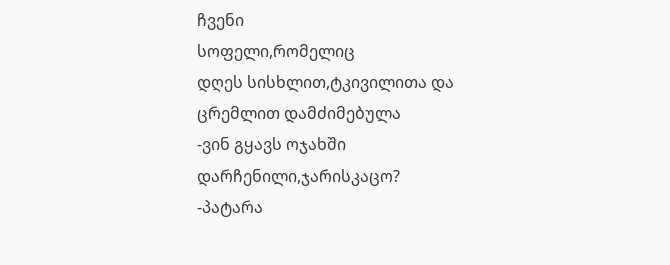ჩვენი
სოფელი,რომელიც
დღეს სისხლით,ტკივილითა და
ცრემლით დამძიმებულა
-ვინ გყავს ოჯახში
დარჩენილი,ჯარისკაცო?
-პატარა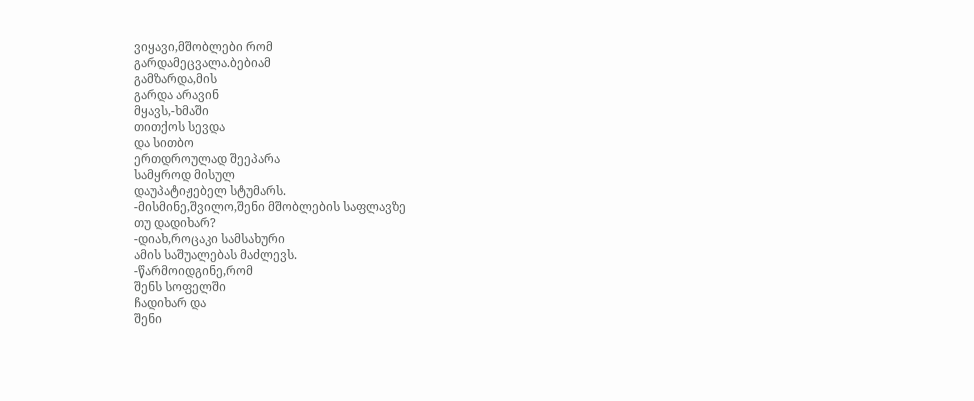ვიყავი,მშობლები რომ
გარდამეცვალა.ბებიამ
გამზარდა,მის
გარდა არავინ
მყავს,-ხმაში
თითქოს სევდა
და სითბო
ერთდროულად შეეპარა
სამყროდ მისულ
დაუპატიჟებელ სტუმარს.
-მისმინე,შვილო,შენი მშობლების საფლავზე
თუ დადიხარ?
-დიახ,როცაკი სამსახური
ამის საშუალებას მაძლევს.
-წარმოიდგინე,რომ
შენს სოფელში
ჩადიხარ და
შენი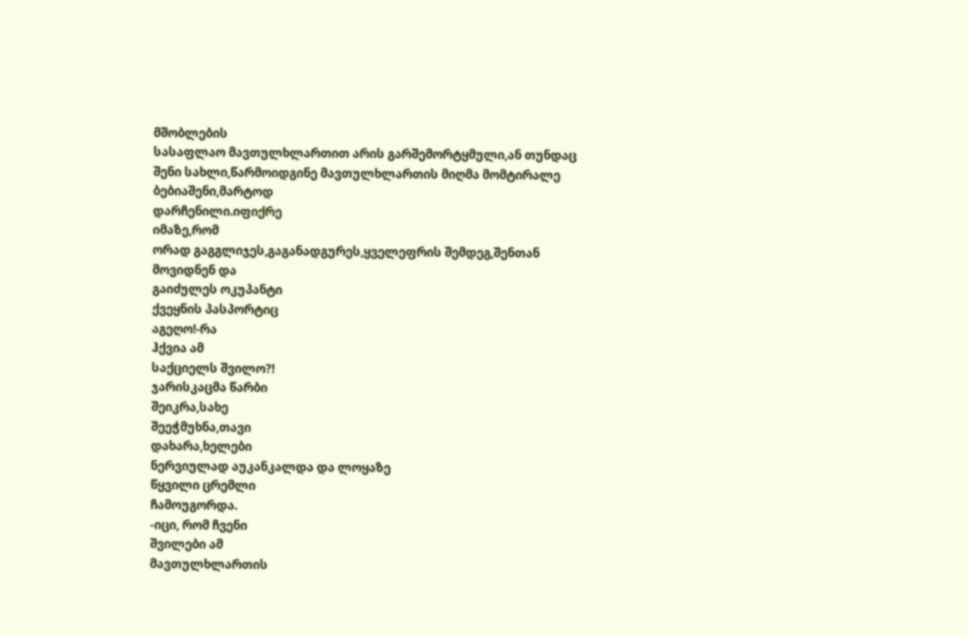მშობლების
სასაფლაო მავთულხლართით არის გარშემორტყმული,ან თუნდაც
შენი სახლი,წარმოიდგინე მავთულხლართის მიღმა მომტირალე
ბებიაშენი,მარტოდ
დარჩენილი.იფიქრე
იმაზე,რომ
ორად გაგგლიჯეს,გაგანადგურეს,ყველეფრის შემდეგ,შენთან
მოვიდნენ და
გაიძულეს ოკუპანტი
ქვეყნის პასპორტიც
აგეღო!-რა
ჰქვია ამ
საქციელს შვილო?!
ჯარისკაცმა წარბი
შეიკრა,სახე
შეეჭმუხნა,თავი
დახარა,ხელები
ნერვიულად აუკანკალდა და ლოყაზე
წყვილი ცრემლი
ჩამოუგორდა.
-იცი, რომ ჩვენი
შვილები ამ
მავთულხლართის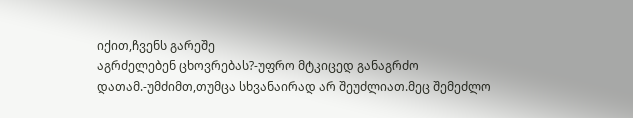იქით,ჩვენს გარეშე
აგრძელებენ ცხოვრებას?-უფრო მტკიცედ განაგრძო
დათამ.-უმძიმთ,თუმცა სხვანაირად არ შეუძლიათ.მეც შემეძლო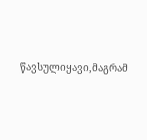წავსულიყავი,მაგრამ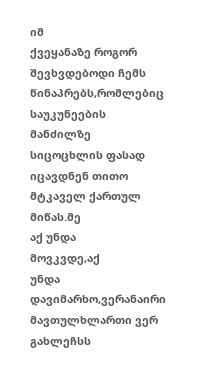იმ
ქვეყანაზე როგორ
შევხვდებოდი ჩემს
წინაპრებს,რომლებიც
საუკუნეების მანძილზე
სიცოცხლის ფასად
იცავდნენ თითო
მტკაველ ქართულ
მიწას.მე
აქ უნდა
მოვკვდე,აქ
უნდა დავიმარხო,ვერანაირი მავთულხლართი ვერ გახლეჩსს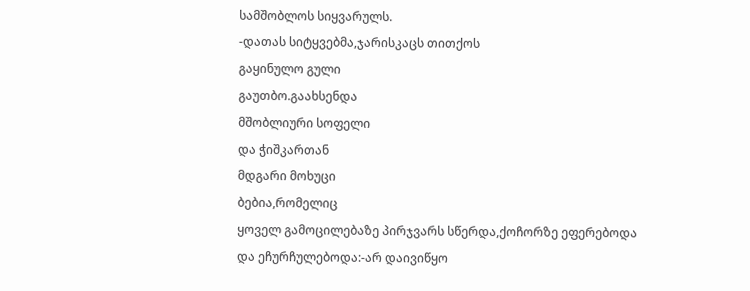სამშობლოს სიყვარულს.
-დათას სიტყვებმა,ჯარისკაცს თითქოს
გაყინულო გული
გაუთბო.გაახსენდა
მშობლიური სოფელი
და ჭიშკართან
მდგარი მოხუცი
ბებია,რომელიც
ყოველ გამოცილებაზე პირჯვარს სწერდა,ქოჩორზე ეფერებოდა
და ეჩურჩულებოდა:-არ დაივიწყო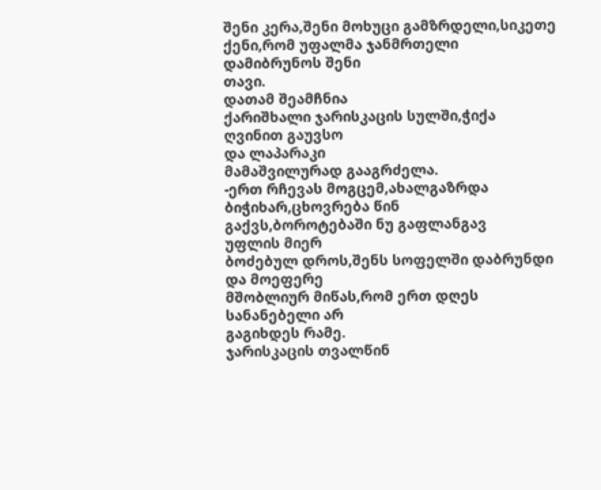შენი კერა,შენი მოხუცი გამზრდელი,სიკეთე ქენი,რომ უფალმა ჯანმრთელი
დამიბრუნოს შენი
თავი.
დათამ შეამჩნია
ქარიშხალი ჯარისკაცის სულში,ჭიქა
ღვინით გაუვსო
და ლაპარაკი
მამაშვილურად გააგრძელა.
-ერთ რჩევას მოგცემ,ახალგაზრდა ბიჭიხარ,ცხოვრება წინ
გაქვს,ბოროტებაში ნუ გაფლანგავ
უფლის მიერ
ბოძებულ დროს,შენს სოფელში დაბრუნდი
და მოეფერე
მშობლიურ მიწას,რომ ერთ დღეს
სანანებელი არ
გაგიხდეს რამე.
ჯარისკაცის თვალწინ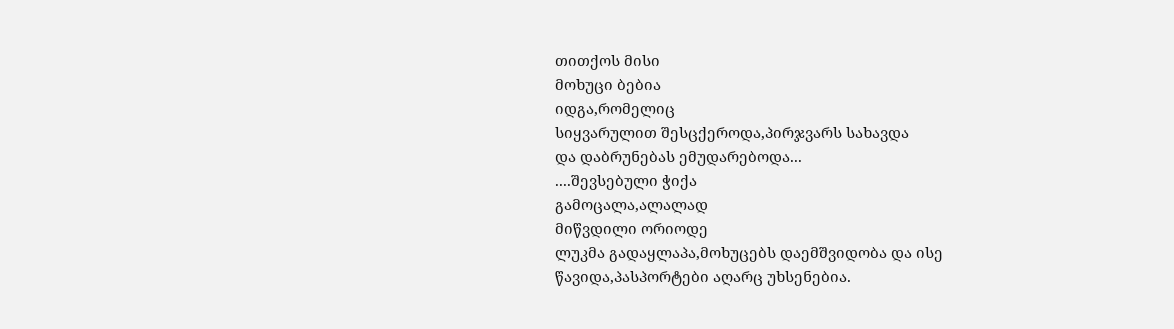თითქოს მისი
მოხუცი ბებია
იდგა,რომელიც
სიყვარულით შესცქეროდა,პირჯვარს სახავდა
და დაბრუნებას ემუდარებოდა...
....შევსებული ჭიქა
გამოცალა,ალალად
მიწვდილი ორიოდე
ლუკმა გადაყლაპა,მოხუცებს დაემშვიდობა და ისე
წავიდა,პასპორტები აღარც უხსენებია.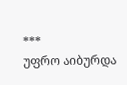***
უფრო აიბურდა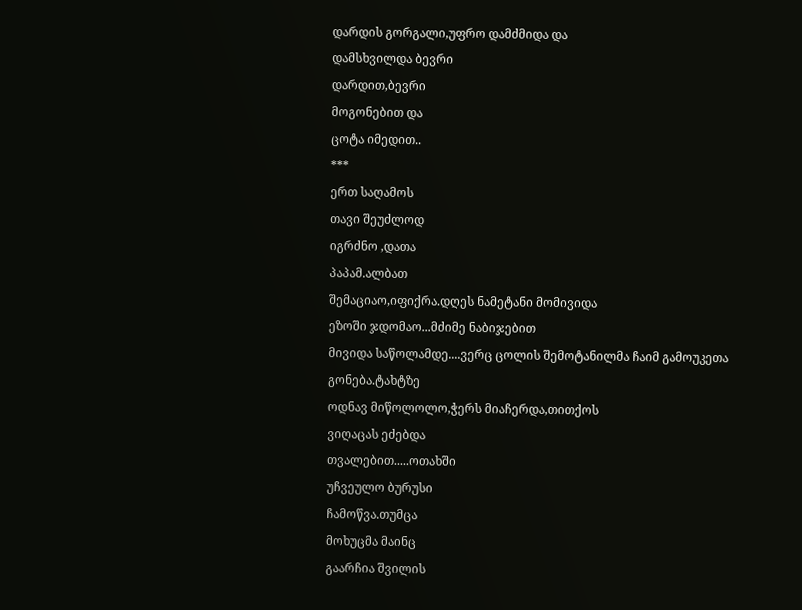დარდის გორგალი,უფრო დამძმიდა და
დამსხვილდა ბევრი
დარდით,ბევრი
მოგონებით და
ცოტა იმედით..
***
ერთ საღამოს
თავი შეუძლოდ
იგრძნო ,დათა
პაპამ.ალბათ
შემაციაო,იფიქრა.დღეს ნამეტანი მომივიდა
ეზოში ჯდომაო...მძიმე ნაბიჯებით
მივიდა საწოლამდე....ვერც ცოლის შემოტანილმა ჩაიმ გამოუკეთა
გონება.ტახტზე
ოდნავ მიწოლოლო,ჭერს მიაჩერდა,თითქოს
ვიღაცას ეძებდა
თვალებით.....ოთახში
უჩვეულო ბურუსი
ჩამოწვა.თუმცა
მოხუცმა მაინც
გაარჩია შვილის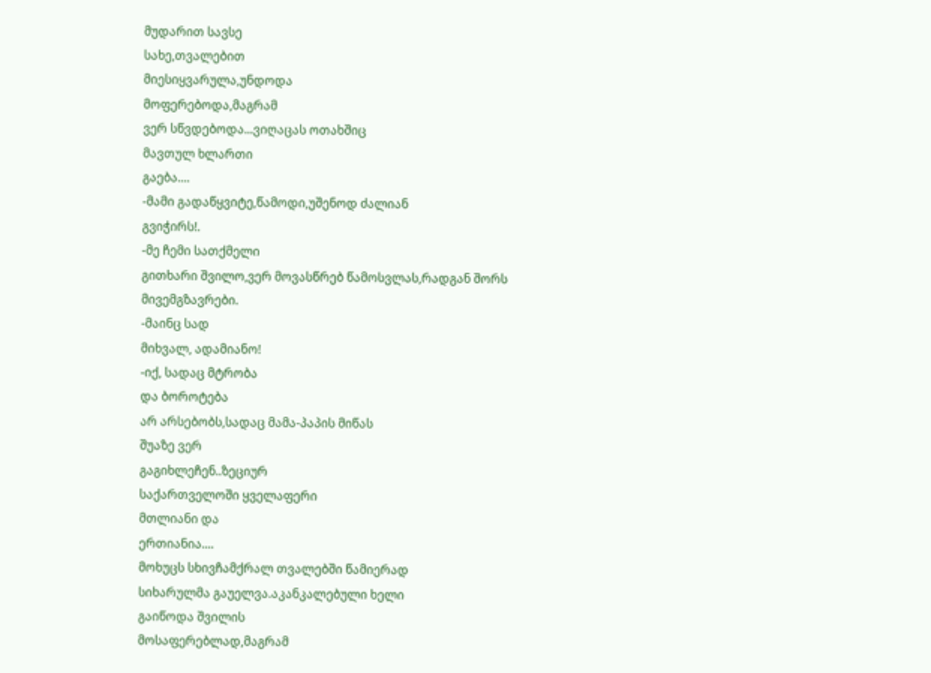მუდარით სავსე
სახე,თვალებით
მიესიყვარულა,უნდოდა
მოფერებოდა,მაგრამ
ვერ სწვდებოდა...ვიღაცას ოთახშიც
მავთულ ხლართი
გაება....
-მამი გადაწყვიტე,წამოდი,უშენოდ ძალიან
გვიჭირს!.
-მე ჩემი სათქმელი
გითხარი შვილო,ვერ მოვასწრებ წამოსვლას,რადგან შორს
მივემგზავრები.
-მაინც სად
მიხვალ, ადამიანო!
-იქ, სადაც მტრობა
და ბოროტება
არ არსებობს,სადაც მამა-პაპის მიწას
შუაზე ვერ
გაგიხლეჩენ..ზეციურ
საქართველოში ყველაფერი
მთლიანი და
ერთიანია....
მოხუცს სხივჩამქრალ თვალებში წამიერად
სიხარულმა გაუელვა.აკანკალებული ხელი
გაიწოდა შვილის
მოსაფერებლად,მაგრამ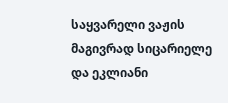საყვარელი ვაჟის
მაგივრად სიცარიელე
და ეკლიანი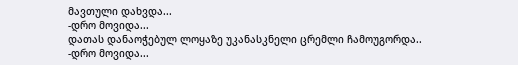მავთული დახვდა...
-დრო მოვიდა...
დათას დანაოჭებულ ლოყაზე უკანასკნელი ცრემლი ჩამოუგორდა..
-დრო მოვიდა...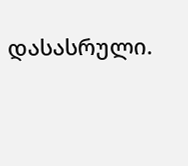დასასრული.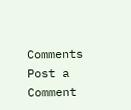Comments
Post a Comment